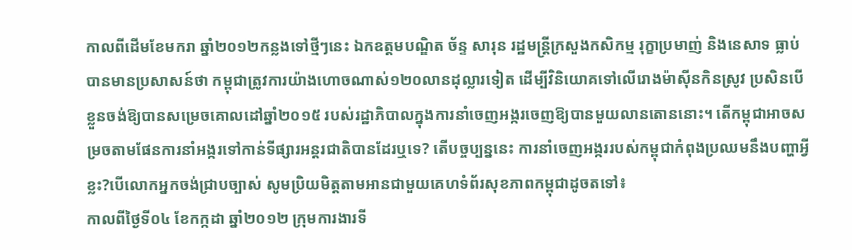កាលពីដើមខែមករា ឆ្នាំ២០១២កន្លងទៅថ្មីៗនេះ ឯកឧត្តមបណ្ឌិត ច័ន្ទ សារុន រដ្ឋមន្ត្រីក្រសួងកសិកម្ម រុក្ខាប្រមាញ់ និងនេសាទ ធ្លាប់បានមានប្រសាសន៍ថា កម្ពុជាត្រូវការយ៉ាងហោចណាស់១២០លានដុល្លារទៀត ដើម្បីវិនិយោគទៅលើរោងម៉ាស៊ីនកិនស្រូវ ប្រសិនបើខ្លួនចង់ឱ្យបានសម្រេចគោលដៅឆ្នាំ២០១៥ របស់រដ្ឋាភិបាលក្នុងការនាំចេញអង្ករចេញឱ្យបានមួយលានតោននោះ។ តើកម្ពុជាអាចសម្រចតាមផែនការនាំអង្ករទៅកាន់ទីផ្សារអន្តរជាតិបានដែរឬទេ? តើបច្ចប្បន្ននេះ ការនាំចេញអង្កររបស់កម្ពុជាកំពុងប្រឈមនឹងបញ្ហាអ្វីខ្លះ?បើលោកអ្នកចង់ជ្រាបច្បាស់ សូមប្រិយមិត្តតាមអានជាមួយគេហទំព័រសុខភាពកម្ពុជាដូចតទៅ៖
កាលពីថ្ងៃទី០៤ ខែកក្កដា ឆ្នាំ២០១២ ក្រុមការងារទី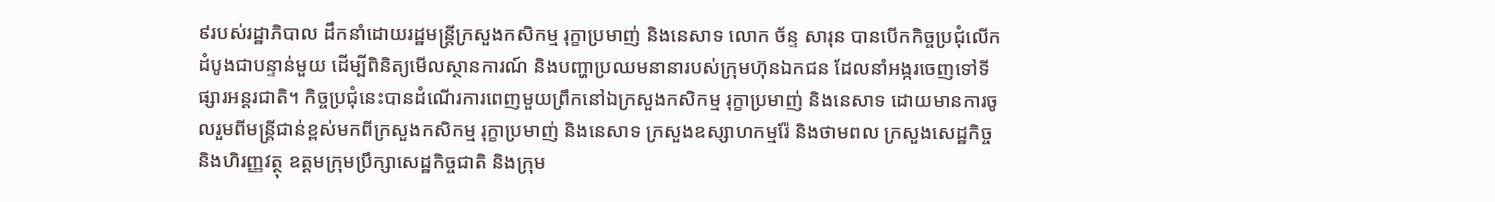៩របស់រដ្ឋាភិបាល ដឹកនាំដោយរដ្ឋមន្ត្រីក្រសួងកសិកម្ម រុក្ខាប្រមាញ់ និងនេសាទ លោក ច័ន្ទ សារុន បានបើកកិច្ចប្រជុំលើកដំបូងជាបន្ទាន់មួយ ដើម្បីពិនិត្យមើលស្ថានការណ៍ និងបញ្ហាប្រឈមនានារបស់ក្រុមហ៊ុនឯកជន ដែលនាំអង្ករចេញទៅទីផ្សារអន្តរជាតិ។ កិច្ចប្រជុំនេះបានដំណើរការពេញមួយព្រឹកនៅឯក្រសួងកសិកម្ម រុក្ខាប្រមាញ់ និងនេសាទ ដោយមានការចូលរួមពីមន្ត្រីជាន់ខ្ពស់មកពីក្រសួងកសិកម្ម រុក្ខាប្រមាញ់ និងនេសាទ ក្រសួងឧស្សាហកម្មរ៉ែ និងថាមពល ក្រសួងសេដ្ឋកិច្ច និងហិរញ្ញវត្ថុ ឧត្ដមក្រុមប្រឹក្សាសេដ្ឋកិច្ចជាតិ និងក្រុម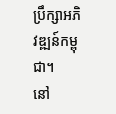ប្រឹក្សាអភិវឌ្ឍន៍កម្ពុជា។
នៅ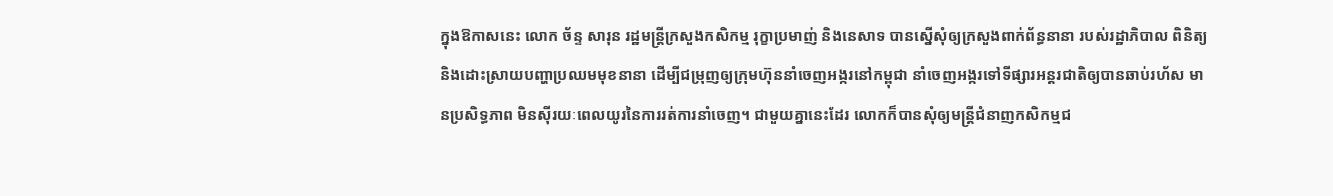ក្នុងឱកាសនេះ លោក ច័ន្ទ សារុន រដ្ឋមន្ត្រីក្រសួងកសិកម្ម រុក្ខាប្រមាញ់ និងនេសាទ បានស្នើសុំឲ្យក្រសួងពាក់ព័ន្ធនានា របស់រដ្ឋាភិបាល ពិនិត្យនិងដោះស្រាយបញ្ហាប្រឈមមុខនានា ដើម្បីជម្រុញឲ្យក្រុមហ៊ុននាំចេញអង្ករនៅកម្ពុជា នាំចេញអង្ករទៅទីផ្សារអន្តរជាតិឲ្យបានឆាប់រហ័ស មានប្រសិទ្ធភាព មិនស៊ីរយៈពេលយូរនៃការរត់ការនាំចេញ។ ជាមួយគ្នានេះដែរ លោកក៏បានសុំឲ្យមន្ត្រីជំនាញកសិកម្មជ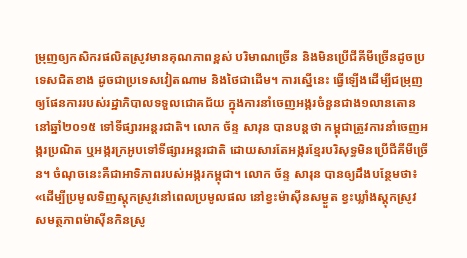ម្រុញឲ្យកសិករផលិតស្រូវមានគុណភាពខ្ពស់ បរិមាណច្រើន និងមិនប្រើជីគីមីច្រើនដូចប្រទេសជិតខាង ដូចជាប្រទេសវៀតណាម និងថៃជាដើម។ ការស្នើនេះ ធ្វើឡើងដើម្បីជម្រុញឲ្យផែនការរបស់រដ្ឋាភិបាលទទួលជោគជ័យ ក្នុងការនាំចេញអង្ករចំនួនជាង១លានតោននៅឆ្នាំ២០១៥ ទៅទីផ្សារអន្តរជាតិ។ លោក ច័ន្ទ សារុន បានបន្តថា កម្ពុជាត្រូវការនាំចេញអង្ករប្រណិត ឬអង្ករក្រអូបទៅទីផ្សារអន្តរជាតិ ដោយសារតែអង្ករខ្មែរបរិសុទ្ធមិនប្រើជីគីមីច្រើន។ ចំណុចនេះគឺជាអាទិភាពរបស់អង្ករកម្ពុជា។ លោក ច័ន្ទ សារុន បានឲ្យដឹងបន្ថែមថា៖ «ដើម្បីប្រមូលទិញស្តុកស្រូវនៅពេលប្រមូលផល នៅខ្វះម៉ាស៊ីនសម្ងួត ខ្វះឃ្លាំងស្តុកស្រូវ សមត្ថភាពម៉ាស៊ីនកិនស្រូ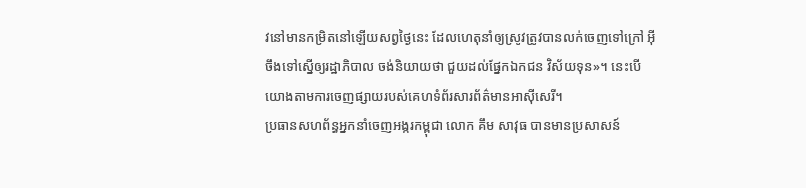វនៅមានកម្រិតនៅឡើយសព្វថ្ងៃនេះ ដែលហេតុនាំឲ្យស្រូវត្រូវបានលក់ចេញទៅក្រៅ អ៊ីចឹងទៅស្នើឲ្យរដ្ឋាភិបាល ចង់និយាយថា ជួយដល់ផ្នែកឯកជន វិស័យទុន»។ នេះបើយោងតាមការចេញផ្សាយរបស់គេហទំព័រសារព័ត៌មានអាស៊ីសេរី។
ប្រធានសហព័ន្ធអ្នកនាំចេញអង្ករកម្ពុជា លោក គឹម សាវុធ បានមានប្រសាសន៍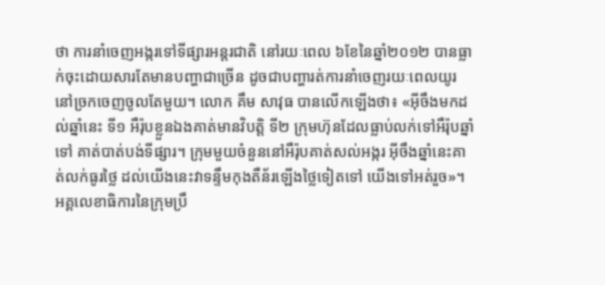ថា ការនាំចេញអង្ករទៅទីផ្សារអន្តរជាតិ នៅរយៈពេល ៦ខែនៃឆ្នាំ២០១២ បានធ្លាក់ចុះដោយសារតែមានបញ្ហាជាច្រើន ដូចជាបញ្ហារត់ការនាំចេញរយៈពេលយូរនៅច្រកចេញចូលតែមួយ។ លោក គឹម សាវុធ បានលើកឡើងថា៖ «អ៊ីចឹងមកដល់ឆ្នាំនេះ ទី១ អឺរ៉ុបខ្លួនឯងគាត់មានវិបត្តិ ទី២ ក្រុមហ៊ុនដែលធ្លាប់លក់ទៅអឺរ៉ុបឆ្នាំទៅ គាត់បាត់បង់ទីផ្សារ។ ក្រុមមួយចំនួននៅអឺរ៉ុបគាត់សល់អង្ករ អ៊ីចឹងឆ្នាំនេះគាត់លក់ធូរថ្លៃ ដល់យើងនេះវាទន្ទឹមកុងតឺន័រឡើងថ្លៃទៀតទៅ យើងទៅអត់រួច»។
អគ្គលេខាធិការនៃក្រុមប្រឹ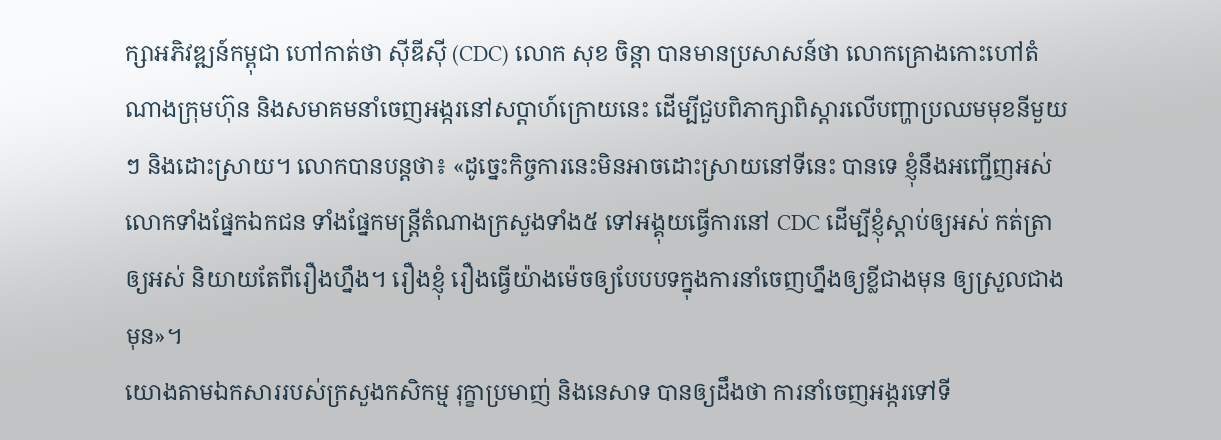ក្សាអភិវឌ្ឍន៍កម្ពុជា ហៅកាត់ថា ស៊ីឌីស៊ី (CDC) លោក សុខ ចិន្តា បានមានប្រសាសន៍ថា លោកគ្រោងកោះហៅតំណាងក្រុមហ៊ុន និងសមាគមនាំចេញអង្ករនៅសប្ដាហ៍ក្រោយនេះ ដើម្បីជួបពិភាក្សាពិស្ដារលើបញ្ហាប្រឈមមុខនីមួយៗ និងដោះស្រាយ។ លោកបានបន្តថា៖ «ដូច្នេះកិច្ចការនេះមិនអាចដោះស្រាយនៅទីនេះ បានទេ ខ្ញុំនឹងអញ្ជើញអស់លោកទាំងផ្នែកឯកជន ទាំងផ្នែកមន្ត្រីតំណាងក្រសួងទាំង៥ ទៅអង្គុយធ្វើការនៅ CDC ដើម្បីខ្ញុំស្ដាប់ឲ្យអស់ កត់ត្រាឲ្យអស់ និយាយតែពីរឿងហ្នឹង។ រឿងខ្ញុំ រឿងធ្វើយ៉ាងម៉េចឲ្យបែបបទក្នុងការនាំចេញហ្នឹងឲ្យខ្លីជាងមុន ឲ្យស្រួលជាងមុន»។
យោងតាមឯកសាររបស់ក្រសួងកសិកម្ម រុក្ខាប្រមាញ់ និងនេសាទ បានឲ្យដឹងថា ការនាំចេញអង្ករទៅទី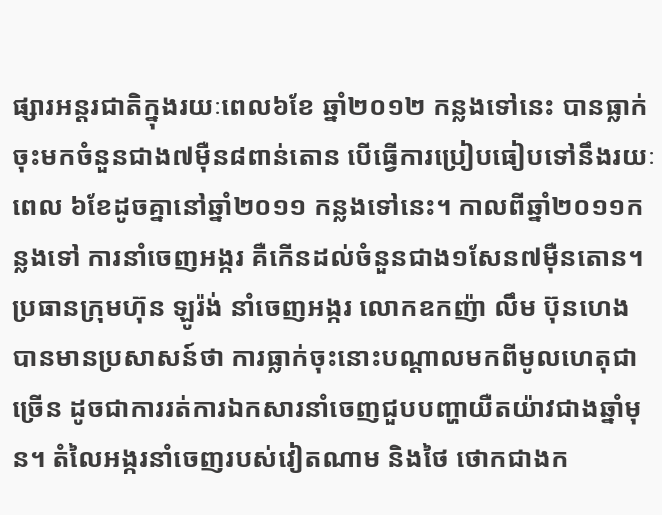ផ្សារអន្តរជាតិក្នុងរយៈពេល៦ខែ ឆ្នាំ២០១២ កន្លងទៅនេះ បានធ្លាក់ចុះមកចំនួនជាង៧ម៉ឺន៨ពាន់តោន បើធ្វើការប្រៀបធៀបទៅនឹងរយៈពេល ៦ខែដូចគ្នានៅឆ្នាំ២០១១ កន្លងទៅនេះ។ កាលពីឆ្នាំ២០១១កន្លងទៅ ការនាំចេញអង្ករ គឺកើនដល់ចំនួនជាង១សែន៧ម៉ឺនតោន។
ប្រធានក្រុមហ៊ុន ឡូរ៉ង់ នាំចេញអង្ករ លោកឧកញ៉ា លឹម ប៊ុនហេង បានមានប្រសាសន៍ថា ការធ្លាក់ចុះនោះបណ្ដាលមកពីមូលហេតុជាច្រើន ដូចជាការរត់ការឯកសារនាំចេញជួបបញ្ហាយឺតយ៉ាវជាងឆ្នាំមុន។ តំលៃអង្ករនាំចេញរបស់វៀតណាម និងថៃ ថោកជាងក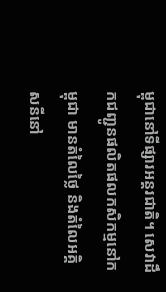ម្ពុជានៅទីផ្សារអន្តរជាតិ។ សេវាដឹកជញ្ជូនផលិតផលកសិកម្មនៅកម្ពុជា មានតំលៃថ្លៃ និងតំលៃអគ្គិសនីនៅ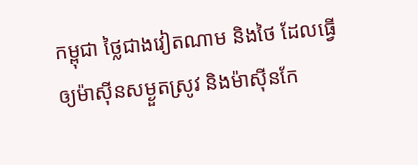កម្ពុជា ថ្លៃជាងវៀតណាម និងថៃ ដែលធ្វើឲ្យម៉ាស៊ីនសម្ងួតស្រូវ និងម៉ាស៊ីនកែ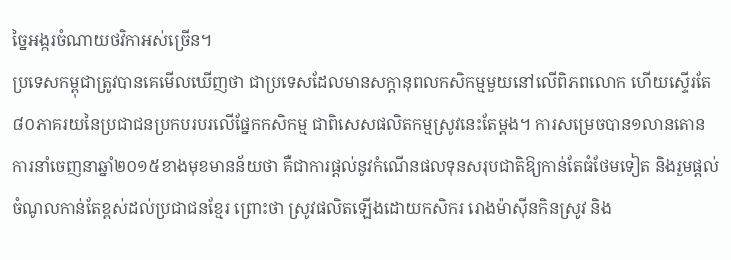ច្នៃអង្ករចំណាយថវិកាអស់ច្រើន។
ប្រទេសកម្ពុជាត្រូវបានគេមើលឃើញថា ជាប្រទេសដែលមានសក្តានុពលកសិកម្មមួយនៅលើពិភពលោក ហើយស្ទើរតែ៨០ភាគរយនៃប្រជាជនប្រកបរបរលើផ្នែកកសិកម្ម ជាពិសេសផលិតកម្មស្រូវនេះតែម្តង។ ការសម្រេចបាន១លានតោនការនាំចេញនាឆ្នាំ២០១៥ខាងមុខមានន័យថា គឺជាការផ្តល់នូវកំណើនផលទុនសរុបជាតិឱ្យកាន់តែធំថែមទៀត និងរួមផ្តល់ចំណូលកាន់តែខ្ពស់ដល់ប្រជាជនខ្មែរ ព្រោះថា ស្រូវផលិតឡើងដោយកសិករ រោងម៉ាស៊ីនកិនស្រូវ និង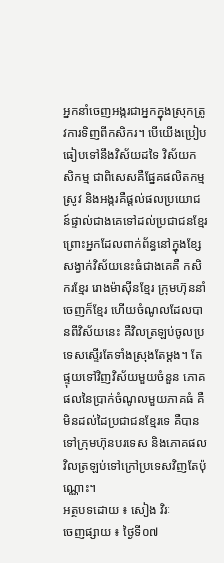អ្នកនាំចេញអង្ករជាអ្នកក្នុងស្រុកត្រូវការទិញពីកសិករ។ បើយើងប្រៀបធៀបទៅនឹងវិស័យដទៃ វិស័យកសិកម្ម ជាពិសេសគឺផ្នែគផលិតកម្មស្រូវ និងអង្ករគឺផ្តល់ផលប្រយោជន៍ផ្ទាល់ជាងគេទៅដល់ប្រជាជនខ្មែរ ព្រោះអ្នកដែលពាក់ព័ន្ធនៅក្នុងខ្សែសង្វាក់វិស័យនេះធំជាងគេគឺ កសិករខ្មែរ រោងម៉ាស៊ីនខ្មែរ ក្រុមហ៊ុននាំចេញក៏ខ្មែរ ហើយចំណូលដែលបានពីវិស័យនេះ គឺវិលត្រឡប់ចូលប្រទេសស្ទើរតែទាំងស្រុងតែម្តង។ តែផ្ទុយទៅវិញវិស័យមួយចំនួន ភោគផលនៃប្រាក់ចំណូលមួយភាគធំ គឺមិនដល់ដៃប្រជាជនខ្មែរទេ គឺបានទៅក្រុមហ៊ុនបរទេស និងភោគផលវិលត្រឡប់ទៅក្រៅប្រទេសវិញតែប៉ុណ្ណោះ។
អត្ថបទដោយ ៖ សៀង វិរៈ
ចេញផ្សាយ ៖ ថ្ងៃទី០៧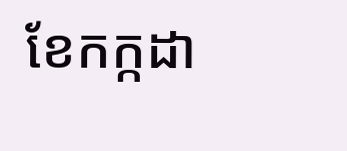ខែកក្កដា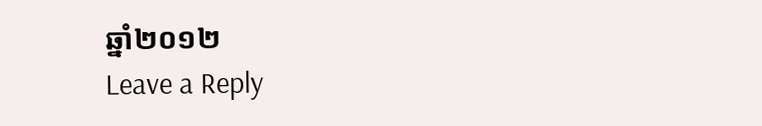ឆ្នាំ២០១២
Leave a Reply